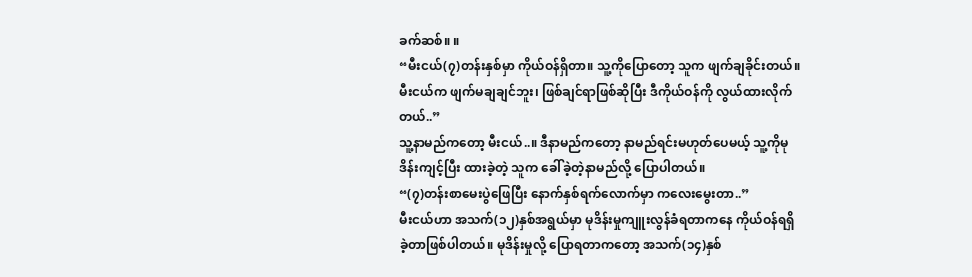ခက်ဆစ်။ ။
“မီးငယ်(၇)တန်းနှစ်မှာ ကိုယ်ဝန်ရှိတာ။ သူ့ကိုပြောတော့ သူက ဖျက်ချခိုင်းတယ်။ မီးငယ်က ဖျက်မချချင်ဘူး၊ ဖြစ်ချင်ရာဖြစ်ဆိုပြီး ဒီကိုယ်ဝန်ကို လွယ်ထားလိုက်တယ်..”
သူ့နာမည်ကတော့ မီးငယ်..။ ဒီနာမည်ကတော့ နာမည်ရင်းမဟုတ်ပေမယ့် သူ့ကိုမုဒိန်းကျင့်ပြီး ထားခဲ့တဲ့ သူက ခေါ်ခဲ့တဲ့နာမည်လို့ ပြောပါတယ်။
“(၇)တန်းစာမေးပွဲဖြေပြီး နောက်နှစ်ရက်လောက်မှာ ကလေးမွေးတာ..”
မီးငယ်ဟာ အသက်(၁၂)နှစ်အရွယ်မှာ မုဒိန်းမှုကျူးလွန်ခံရတာကနေ ကိုယ်ဝန်ရရှိခဲ့တာဖြစ်ပါတယ်။ မုဒိန်းမှုလို့ ပြောရတာကတော့ အသက်(၁၄)နှစ်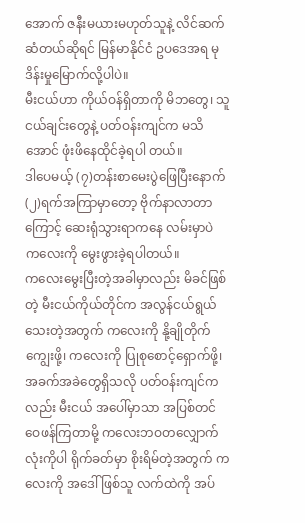အောက် ဇနီးမယားမဟုတ်သူနဲ့ လိင်ဆက်ဆံတယ်ဆိုရင် မြန်မာနိုင်ငံ ဥပဒေအရ မုဒိန်းမှုမြောက်လို့ပါပဲ။
မီးငယ်ဟာ ကိုယ်ဝန်ရှိတာကို မိဘတွေ၊ သူငယ်ချင်းတွေနဲ့ ပတ်ဝန်းကျင်က မသိအောင် ဖုံးဖိနေထိုင်ခဲ့ရပါ တယ်။
ဒါပေမယ့် (၇)တန်းစာမေးပွဲဖြေပြီးနောက် (၂)ရက်အကြာမှာတော့ ဗိုက်နာလာတာကြောင့် ဆေးရုံသွားရာကနေ လမ်းမှာပဲ ကလေးကို မွေးဖွားခဲ့ရပါတယ်။
ကလေးမွေးပြီးတဲ့အခါမှာလည်း မိခင်ဖြစ်တဲ့ မီးငယ်ကိုယ်တိုင်က အလွန်ငယ်ရွယ်သေးတဲ့အတွက် ကလေးကို နို့ချိုတိုက်ကျွေးဖို့၊ ကလေးကို ပြုစုစောင့်ရှောက်ဖို့၊ အခက်အခဲတွေရှိသလို ပတ်ဝန်းကျင်ကလည်း မီးငယ် အပေါ်မှာသာ အပြစ်တင်ဝေဖန်ကြတာမို့ ကလေးဘဝတလျှောက်လုံးကိုပါ ရိုက်ခတ်မှာ စိုးရိမ်တဲ့အတွက် ကလေးကို အဒေါ်ဖြစ်သူ လက်ထဲကို အပ်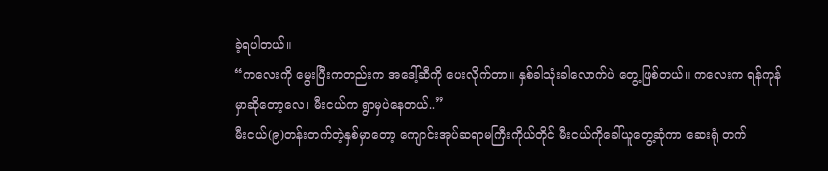ခဲ့ရပါတယ်။
“ကလေးကို မွေးပြီးကတည်းက အဒေါ့်ဆီကို ပေးလိုက်တာ။ နှစ်ခါသုံးခါလောက်ပဲ တွေ့ဖြစ်တယ်။ ကလေးက ရန်ကုန်မှာဆိုတော့လေ၊ မီးငယ်က ရွာမှပဲနေတယ်..”
မီးငယ်(၉)တန်းတက်တဲ့နှစ်မှာတော့ ကျောင်းအုပ်ဆရာမကြီးကိုယ်တိုင် မီးငယ်ကိုခေါ်ယူတွေ့ဆုံကာ ဆေးရုံ တက်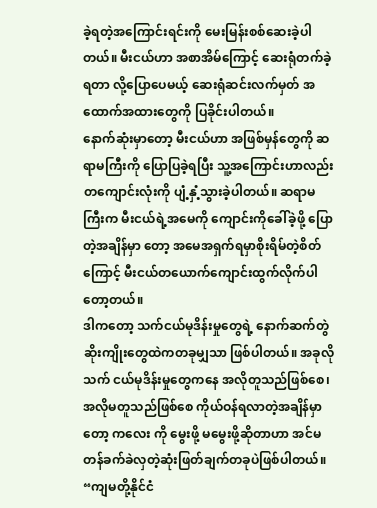ခဲ့ရတဲ့အကြောင်းရင်းကို မေးမြန်းစစ်ဆေးခဲ့ပါတယ်။ မီးငယ်ဟာ အစာအိမ်ကြောင့် ဆေးရုံတက်ခဲ့ရတာ လို့ပြောပေမယ့် ဆေးရုံဆင်းလက်မှတ် အထောက်အထားတွေကို ပြခိုင်းပါတယ်။
နောက်ဆုံးမှာတော့ မီးငယ်ဟာ အဖြစ်မှန်တွေကို ဆရာမကြီးကို ပြောပြခဲ့ရပြီး သူ့အကြောင်းဟာလည်း တကျောင်းလုံးကို ပျံ့နှံ့သွားခဲ့ပါတယ်။ ဆရာမကြီးက မီးငယ်ရဲ့အမေကို ကျောင်းကိုခေါ်ခဲ့ဖို့ ပြောတဲ့အချိန်မှာ တော့ အမေအရှက်ရမှာစိုးရိမ်တဲ့စိတ်ကြောင့် မီးငယ်တယောက်ကျောင်းထွက်လိုက်ပါတော့တယ်။
ဒါကတော့ သက်ငယ်မုဒိန်းမှုတွေရဲ့ နောက်ဆက်တွဲဆိုးကျိုးတွေထဲကတခုမျှသာ ဖြစ်ပါတယ်။ အခုလို သက် ငယ်မုဒိန်းမှုတွေကနေ အလိုတူသည်ဖြစ်စေ၊ အလိုမတူသည်ဖြစ်စေ ကိုယ်ဝန်ရလာတဲ့အချိန်မှာတော့ ကလေး ကို မွေးဖို့ မမွေးဖို့ဆိုတာဟာ အင်မတန်ခက်ခဲလှတဲ့ဆုံးဖြတ်ချက်တခုပဲဖြစ်ပါတယ်။
“ကျမတို့နိုင်ငံ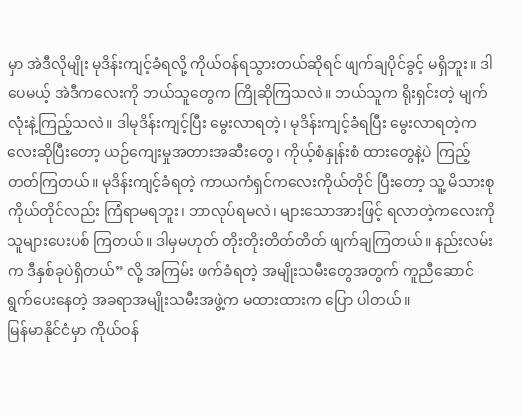မှာ အဲဒီလိုမျိုး မုဒိန်းကျင့်ခံရလို့ ကိုယ်ဝန်ရသွားတယ်ဆိုရင် ဖျက်ချပိုင်ခွင့် မရှိဘူး။ ဒါပေမယ့် အဲဒီကလေးကို ဘယ်သူတွေက ကြိုဆိုကြသလဲ။ ဘယ်သူက ရိုးရှင်းတဲ့ မျက်လုံးနဲ့ကြည့်သလဲ။ ဒါမုဒိန်းကျင့်ပြီး မွေးလာရတဲ့၊ မုဒိန်းကျင့်ခံရပြီး မွေးလာရတဲ့ကလေးဆိုပြီးတော့ ယဉ်ကျေးမှုအတားအဆီးတွေ၊ ကိုယ့်စံနှုန်းစံ ထားတွေနဲ့ပဲ ကြည့်တတ်ကြတယ်။ မုဒိန်းကျင့်ခံရတဲ့ ကာယကံရှင်ကလေးကိုယ်တိုင် ပြီးတော့ သူ့ မိသားစုကိုယ်တိုင်လည်း ကြံရာမရဘူး၊ ဘာလုပ်ရမလဲ၊ များသောအားဖြင့် ရလာတဲ့ကလေးကို သူများပေးပစ် ကြတယ်။ ဒါမှမဟုတ် တိုးတိုးတိတ်တိတ် ဖျက်ချကြတယ်။ နည်းလမ်းက ဒီနှစ်ခုပဲရှိတယ်” လို့ အကြမ်း ဖက်ခံရတဲ့ အမျိုးသမီးတွေအတွက် ကူညီဆောင်ရွက်ပေးနေတဲ့ အခရာအမျိုးသမီးအဖွဲ့က မထားထားက ပြော ပါတယ်။
မြန်မာနိုင်ငံမှာ ကိုယ်ဝန်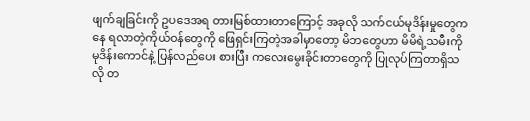ဖျက်ချခြင်းကို ဥပဒေအရ တားမြစ်ထားတာကြောင့် အခုလို သက်ငယ်မုဒိန်းမှုတွေကနေ ရလာတဲ့ကိုယ်ဝန်တွေကို ဖြေရှင်းကြတဲ့အခါမှာတော့ မိဘတွေဟာ မိမိရဲ့သမီးကို မုဒိန်းကောင်နဲ့ ပြန်လည်ပေး စားပြီး ကလေးမွေးခိုင်းတာတွေကို ပြုလုပ်ကြတာရှိသလို တ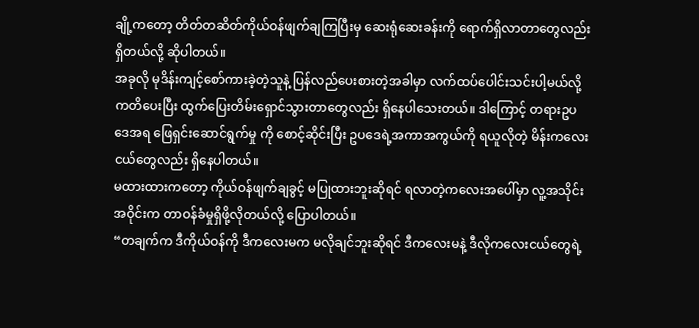ချို့ကတော့ တိတ်တဆိတ်ကိုယ်ဝန်ဖျက်ချကြပြီးမှ ဆေးရုံဆေးခန်းကို ရောက်ရှိလာတာတွေလည်း ရှိတယ်လို့ ဆိုပါတယ်။
အခုလို မုဒိန်းကျင့်စော်ကားခဲ့တဲ့သူနဲ့ ပြန်လည်ပေးစားတဲ့အခါမှာ လက်ထပ်ပေါင်းသင်းပါ့မယ်လို့ ကတိပေးပြီး ထွက်ပြေးတိမ်းရှောင်သွားတာတွေလည်း ရှိနေပါသေးတယ်။ ဒါကြောင့် တရားဥပဒေအရ ဖြေရှင်းဆောင်ရွက်မှု ကို စောင့်ဆိုင်းပြီး ဥပဒေရဲ့အကာအကွယ်ကို ရယူလိုတဲ့ မိန်းကလေးငယ်တွေလည်း ရှိနေပါတယ်။
မထားထားကတော့ ကိုယ်ဝန်ဖျက်ချခွင့် မပြုထားဘူးဆိုရင် ရလာတဲ့ကလေးအပေါ်မှာ လူ့အသိုင်းအဝိုင်းက တာဝန်ခံမှုရှိဖို့လိုတယ်လို့ ပြောပါတယ်။
“တချက်က ဒီကိုယ်ဝန်ကို ဒီကလေးမက မလိုချင်ဘူးဆိုရင် ဒီကလေးမနဲ့ ဒီလိုကလေးငယ်တွေရဲ့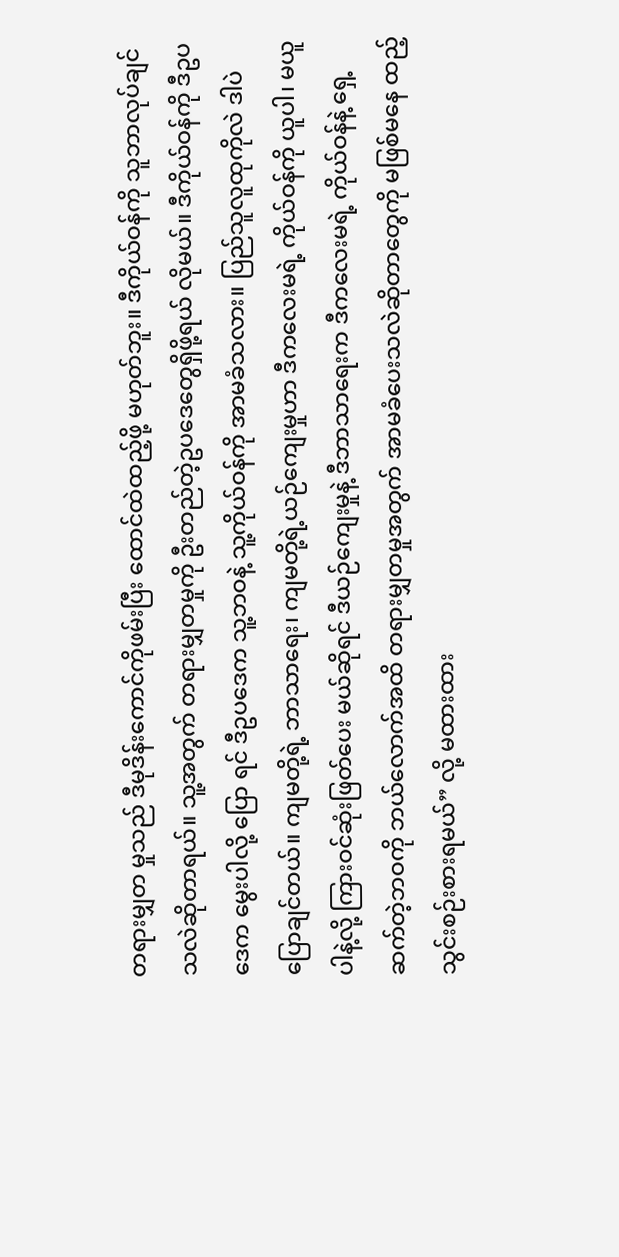တရားမျှတ မှုသည် ဒီမုဒိန်းကောင်ကိုဖမ်းပြီး ထောင်ထဲထည့်ဖို့ မဟုတ်ဘူး။ ဒီကိုယ်ဝန်ကို သူဘာလုပ်ချင်သလဲဆိုတာရယ်။ သူ့အတွက် တရားမျှတမှုကို ဦးတည်တဲ့ဥပဒေတွေရှိဖို့ရယ် လိုမယ်။ ဒီကိုယ်ဝန်ကို ဒီဥပဒေက မွေးပါလို့ ပြော ရင် ဒီဥပဒေက သူ့ဘဝနဲ့ သူ့ကိုယ်ဝန်ကို အာမခံသလား။ ပြည်သူလူထုကိုလဲ ဒါပဲပြောချင်တယ်။ ကျမတို့ရဲ့ ဘာသာရေး၊ ကျမတို့ရဲ့ယဉ်ကျေးမှုဟာ ဒီကလေးမရဲ့ ကိုယ်ဝန်ကို ယူပါ၊ မယူပါနဲ့လို့ ကြားဝင်ဆုံးဖြတ်ပေး မယ်ဆိုရင် ဒီယဉ်ကျေးမှုနဲ့ ဒီဘာသာရေးက ဒီကလေးမရဲ့ ကိုယ်ဝန်နဲ့ ရှေ့ဆက်တဲ့ဘဝကို ဘယ်လောက်အထိ တရားမျှတမှုအတွက် အာမခံပေးသလဲဆိုတာတွေကို မဖြစ်မနေ ထည့်သွင်းစဉ်းစားရမယ်” လို့ မထားထား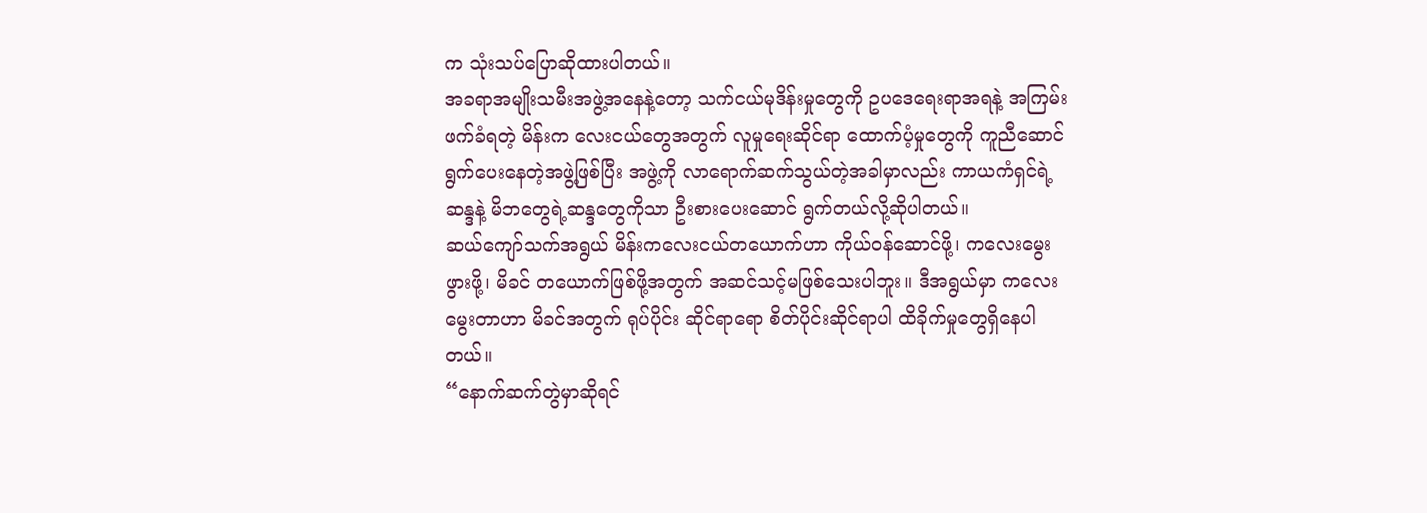က သုံးသပ်ပြောဆိုထားပါတယ်။
အခရာအမျိုးသမီးအဖွဲ့အနေနဲ့တော့ သက်ငယ်မုဒိန်းမှုတွေကို ဥပဒေရေးရာအရနဲ့ အကြမ်းဖက်ခံရတဲ့ မိန်းက လေးငယ်တွေအတွက် လူမှုရေးဆိုင်ရာ ထောက်ပံ့မှုတွေကို ကူညီဆောင်ရွက်ပေးနေတဲ့အဖွဲ့ဖြစ်ပြီး အဖွဲ့ကို လာရောက်ဆက်သွယ်တဲ့အခါမှာလည်း ကာယကံရှင်ရဲ့ဆန္ဒနဲ့ မိဘတွေရဲ့ဆန္ဒတွေကိုသာ ဦးစားပေးဆောင် ရွက်တယ်လို့ဆိုပါတယ်။
ဆယ်ကျော်သက်အရွယ် မိန်းကလေးငယ်တယောက်ဟာ ကိုယ်ဝန်ဆောင်ဖို့၊ ကလေးမွေးဖွားဖို့၊ မိခင် တယောက်ဖြစ်ဖို့အတွက် အဆင်သင့်မဖြစ်သေးပါဘူး။ ဒီအရွယ်မှာ ကလေးမွေးတာဟာ မိခင်အတွက် ရုပ်ပိုင်း ဆိုင်ရာရော စိတ်ပိုင်းဆိုင်ရာပါ ထိခိုက်မှုတွေရှိနေပါတယ်။
“နောက်ဆက်တွဲမှာဆိုရင်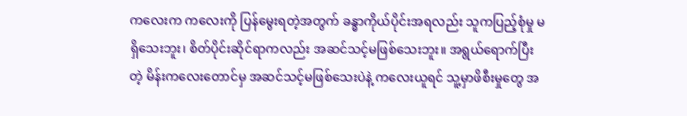ကလေးက ကလေးကို ပြန်မွေးရတဲ့အတွက် ခန္ဓာကိုယ်ပိုင်းအရလည်း သူကပြည့်စုံမှု မရှိသေးဘူး၊ စိတ်ပိုင်းဆိုင်ရာကလည်း အဆင်သင့်မဖြစ်သေးဘူး။ အရွယ်ရောက်ပြီးတဲ့ မိန်းကလေးတောင်မှ အဆင်သင့်မဖြစ်သေးပဲနဲ့ ကလေးယူရင် သူ့မှာဖိစီးမှုတွေ အ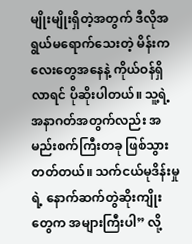မျိုးမျိုးရှိတဲ့အတွက် ဒီလိုအရွယ်မရောက်သေးတဲ့ မိန်းကလေးတွေအနေနဲ့ ကိုယ်ဝန်ရှိလာရင် ပိုဆိုးပါတယ်။ သူ့ရဲ့အနာဂတ်အတွက်လည်း အမည်းစက်ကြီးတခု ဖြစ်သွားတတ်တယ်။ သက်ငယ်မုဒိန်းမှုရဲ့ နောက်ဆက်တွဲဆိုးကျိုးတွေက အများကြီးပါ” လို့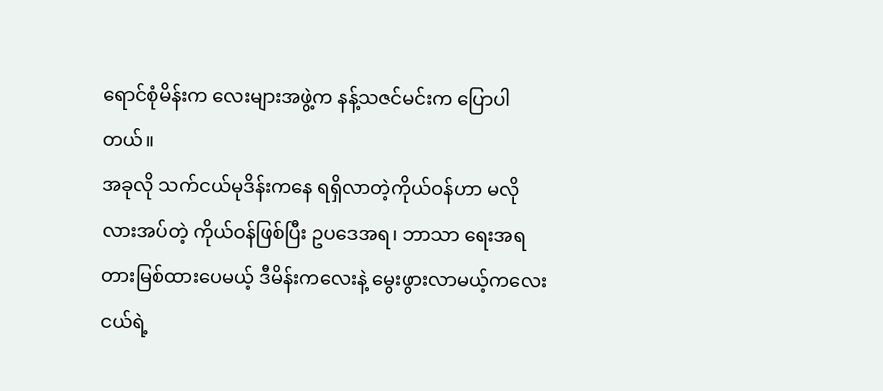ရောင်စုံမိန်းက လေးများအဖွဲ့က နန့်သဇင်မင်းက ပြောပါတယ်။
အခုလို သက်ငယ်မုဒိန်းကနေ ရရှိလာတဲ့ကိုယ်ဝန်ဟာ မလိုလားအပ်တဲ့ ကိုယ်ဝန်ဖြစ်ပြီး ဥပဒေအရ၊ ဘာသာ ရေးအရ တားမြစ်ထားပေမယ့် ဒီမိန်းကလေးနဲ့ မွေးဖွားလာမယ့်ကလေးငယ်ရဲ့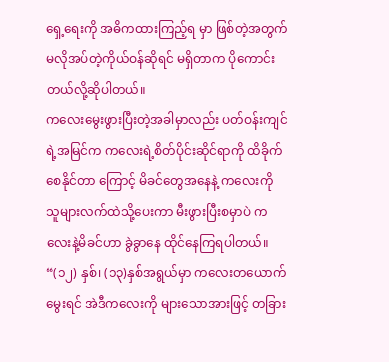ရှေ့ရေးကို အဓိကထားကြည့်ရ မှာ ဖြစ်တဲ့အတွက် မလိုအပ်တဲ့ကိုယ်ဝန်ဆိုရင် မရှိတာက ပိုကောင်းတယ်လို့ဆိုပါတယ်။
ကလေးမွေးဖွားပြီးတဲ့အခါမှာလည်း ပတ်ဝန်းကျင်ရဲ့အမြင်က ကလေးရဲ့စိတ်ပိုင်းဆိုင်ရာကို ထိခိုက်စေနိုင်တာ ကြောင့် မိခင်တွေအနေနဲ့ ကလေးကို သူများလက်ထဲသို့ပေးကာ မီးဖွားပြီးစမှာပဲ ကလေးနဲ့မိခင်ဟာ ခွဲခွာနေ ထိုင်နေကြရပါတယ်။
“(၁၂) နှစ်၊ (၁၃)နှစ်အရွယ်မှာ ကလေးတယောက်မွေးရင် အဲဒီကလေးကို များသောအားဖြင့် တခြား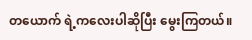တယောက် ရဲ့ကလေးပါဆိုပြီး မွေးကြတယ်။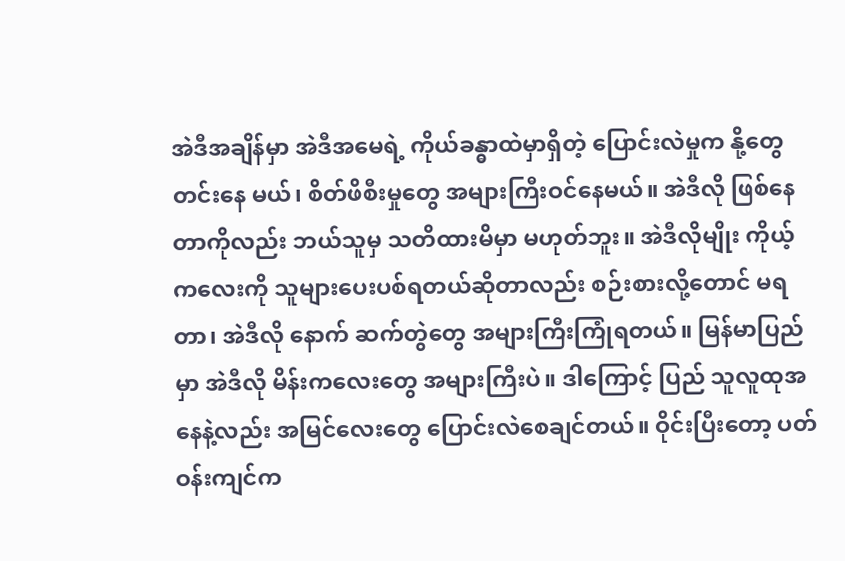အဲဒီအချိန်မှာ အဲဒီအမေရဲ့ ကိုယ်ခန္ဓာထဲမှာရှိတဲ့ ပြောင်းလဲမှုက နို့တွေတင်းနေ မယ်၊ စိတ်ဖိစီးမှုတွေ အများကြီးဝင်နေမယ်။ အဲဒီလို ဖြစ်နေတာကိုလည်း ဘယ်သူမှ သတိထားမိမှာ မဟုတ်ဘူး။ အဲဒီလိုမျိုး ကိုယ့်ကလေးကို သူများပေးပစ်ရတယ်ဆိုတာလည်း စဉ်းစားလို့တောင် မရတာ၊ အဲဒီလို နောက် ဆက်တွဲတွေ အများကြီးကြုံရတယ်။ မြန်မာပြည်မှာ အဲဒီလို မိန်းကလေးတွေ အများကြီးပဲ။ ဒါကြောင့် ပြည် သူလူထုအနေနဲ့လည်း အမြင်လေးတွေ ပြောင်းလဲစေချင်တယ်။ ဝိုင်းပြီးတော့ ပတ်ဝန်းကျင်က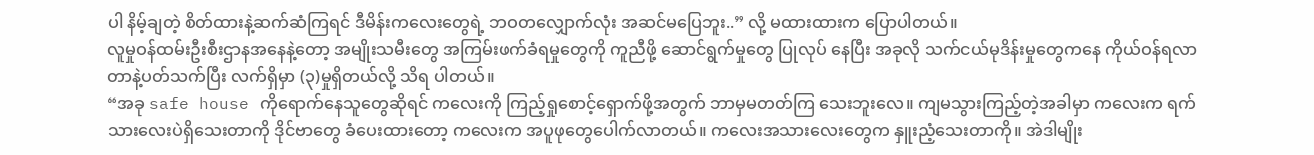ပါ နိမ့်ချတဲ့ စိတ်ထားနဲ့ဆက်ဆံကြရင် ဒီမိန်းကလေးတွေရဲ့ ဘဝတလျှောက်လုံး အဆင်မပြေဘူး..” လို့ မထားထားက ပြောပါတယ်။
လူမှုဝန်ထမ်းဦးစီးဌာနအနေနဲ့တော့ အမျိုးသမီးတွေ အကြမ်းဖက်ခံရမှုတွေကို ကူညီဖို့ ဆောင်ရွက်မှုတွေ ပြုလုပ် နေပြီး အခုလို သက်ငယ်မုဒိန်းမှုတွေကနေ ကိုယ်ဝန်ရလာတာနဲ့ပတ်သက်ပြီး လက်ရှိမှာ (၃)မှုရှိတယ်လို့ သိရ ပါတယ်။
“အခု safe house ကိုရောက်နေသူတွေဆိုရင် ကလေးကို ကြည့်ရှုစောင့်ရှောက်ဖို့အတွက် ဘာမှမတတ်ကြ သေးဘူးလေ။ ကျမသွားကြည့်တဲ့အခါမှာ ကလေးက ရက်သားလေးပဲရှိသေးတာကို ဒိုင်ဗာတွေ ခံပေးထားတော့ ကလေးက အပူဖုတွေပေါက်လာတယ်။ ကလေးအသားလေးတွေက နှူးညံ့သေးတာကို။ အဲဒါမျိုး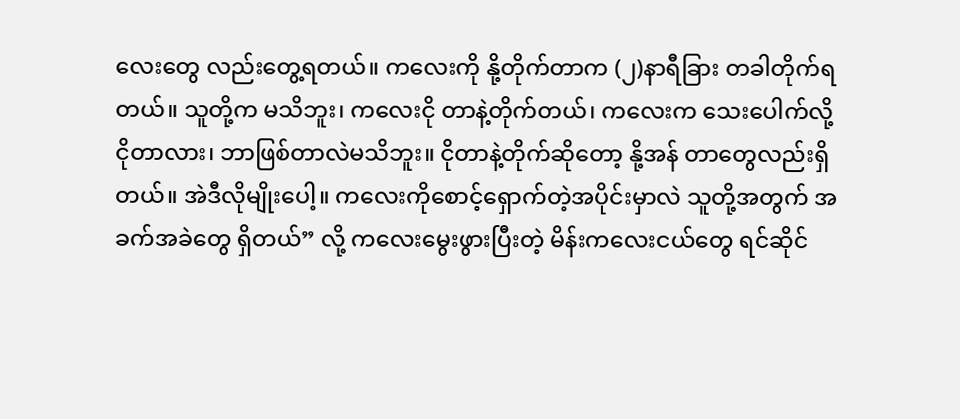လေးတွေ လည်းတွေ့ရတယ်။ ကလေးကို နို့တိုက်တာက (၂)နာရီခြား တခါတိုက်ရတယ်။ သူတို့က မသိဘူး၊ ကလေးငို တာနဲ့တိုက်တယ်၊ ကလေးက သေးပေါက်လို့ငိုတာလား၊ ဘာဖြစ်တာလဲမသိဘူး။ ငိုတာနဲ့တိုက်ဆိုတော့ နို့အန် တာတွေလည်းရှိတယ်။ အဲဒီလိုမျိုးပေါ့။ ကလေးကိုစောင့်ရှောက်တဲ့အပိုင်းမှာလဲ သူတို့အတွက် အခက်အခဲတွေ ရှိတယ်” လို့ ကလေးမွေးဖွားပြီးတဲ့ မိန်းကလေးငယ်တွေ ရင်ဆိုင်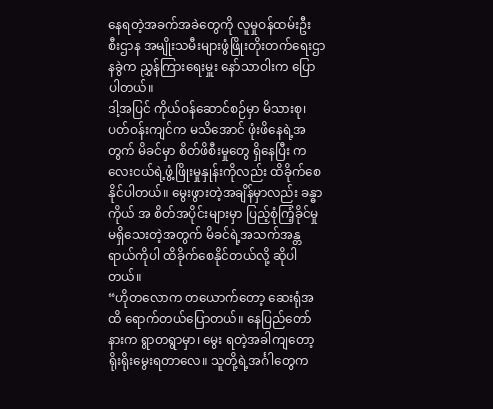နေရတဲ့အခက်အခဲတွေကို လူမှုဝန်ထမ်းဦး စီးဌာန အမျိုးသမီးများဖွံဖြိုးတိုးတက်ရေးဌာနခွဲက ညွှန်ကြားရေးမှူး နော်သာဝါးက ပြောပါတယ်။
ဒါ့အပြင် ကိုယ်ဝန်ဆောင်စဉ်မှာ မိသားစု၊ ပတ်ဝန်းကျင်က မသိအောင် ဖုံးဖိနေရဲ့အတွက် မိခင်မှာ စိတ်ဖိစီးမှုတွေ ရှိနေပြီး ကလေးငယ်ရဲ့ဖွံ့ဖြိုးမှုနှုန်းကိုလည်း ထိခိုက်စေနိုင်ပါတယ်။ မွေးဖွားတဲ့အချိန်မှာလည်း ခန္ဓာကိုယ် အ စိတ်အပိုင်းများမှာ ပြည့်စုံကြံ့ခိုင်မှု မရှိသေးတဲ့အတွက် မိခင်ရဲ့အသက်အန္တရာယ်ကိုပါ ထိခိုက်စေနိုင်တယ်လို့ ဆိုပါတယ်။
“ဟိုတလောက တယောက်တော့ ဆေးရုံအထိ ရောက်တယ်ပြောတယ်။ နေပြည်တော်နားက ရွာတရွာမှာ၊ မွေး ရတဲ့အခါကျတော့ ရိုးရိုးမွေးရတာလေ။ သူတို့ရဲ့အင်္ဂါတွေက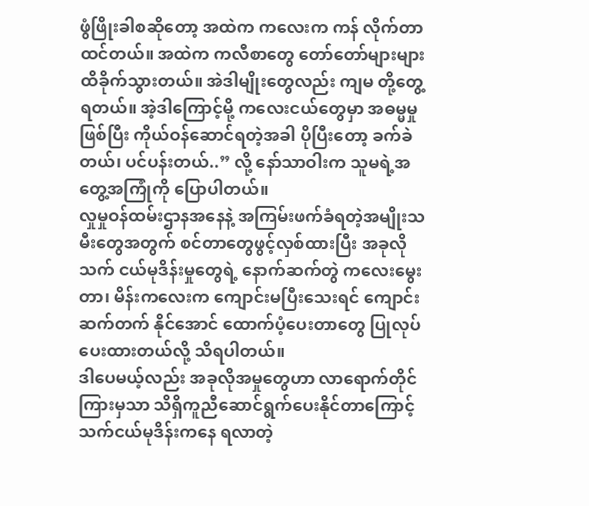ဖွံဖြိုးခါစဆိုတော့ အထဲက ကလေးက ကန် လိုက်တာထင်တယ်။ အထဲက ကလီစာတွေ တော်တော်များများထိခိုက်သွားတယ်။ အဲဒါမျိုးတွေလည်း ကျမ တို့တွေ့ရတယ်။ အဲ့ဒါကြောင့်မို့ ကလေးငယ်တွေမှာ အဓမ္မမှုဖြစ်ပြီး ကိုယ်ဝန်ဆောင်ရတဲ့အခါ ပိုပြီးတော့ ခက်ခဲ တယ်၊ ပင်ပန်းတယ်..” လို့ နော်သာဝါးက သူမရဲ့အတွေ့အကြုံကို ပြောပါတယ်။
လှုမှုဝန်ထမ်းဌာနအနေနဲ့ အကြမ်းဖက်ခံရတဲ့အမျိုးသမီးတွေအတွက် စင်တာတွေဖွင့်လှစ်ထားပြီး အခုလို သက် ငယ်မုဒိန်းမှုတွေရဲ့ နောက်ဆက်တွဲ ကလေးမွေးတာ၊ မိန်းကလေးက ကျောင်းမပြီးသေးရင် ကျောင်းဆက်တက် နိုင်အောင် ထောက်ပံ့ပေးတာတွေ ပြုလုပ်ပေးထားတယ်လို့ သိရပါတယ်။
ဒါပေမယ့်လည်း အခုလိုအမှုတွေဟာ လာရောက်တိုင်ကြားမှသာ သိရှိကူညီဆောင်ရွက်ပေးနိုင်တာကြောင့် သက်ငယ်မုဒိန်းကနေ ရလာတဲ့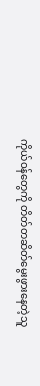ကိုယ်ဝန်တွေကို တိတ်တဆိတ်မွေးဖွားနေတဲ့သူ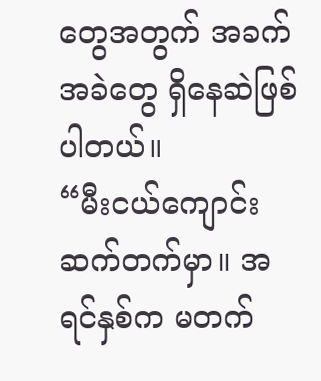တွေအတွက် အခက်အခဲတွေ ရှိနေဆဲဖြစ်ပါတယ်။
“မီးငယ်ကျောင်းဆက်တက်မှာ။ အရင်နှစ်က မတက်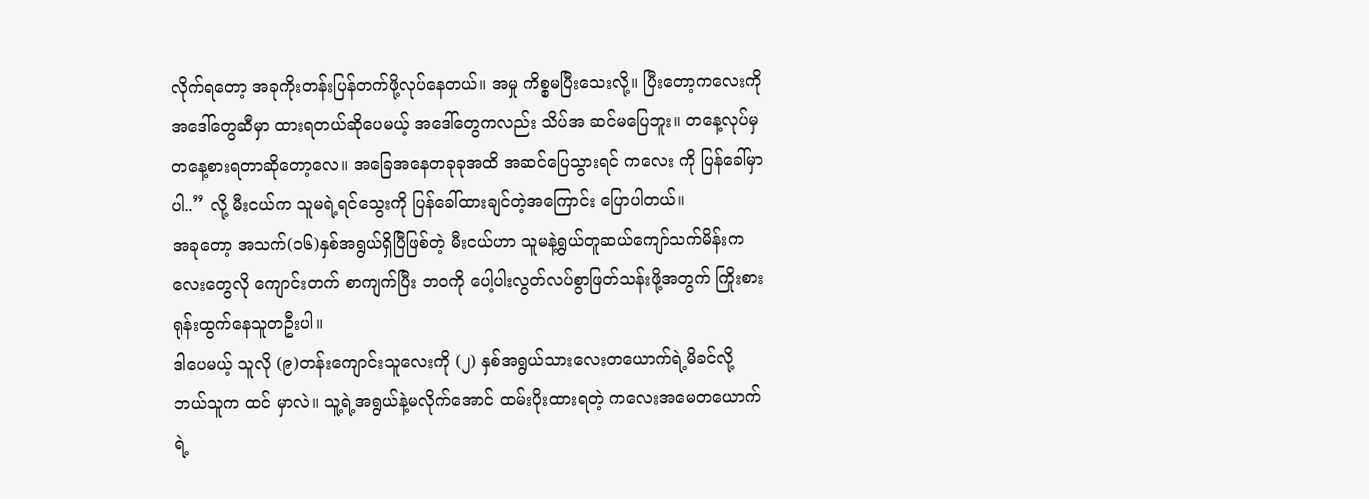လိုက်ရတော့ အခုကိုးတန်းပြန်တက်ဖို့လုပ်နေတယ်။ အမှု ကိစ္စမပြီးသေးလို့။ ပြီးတော့ကလေးကို အဒေါ်တွေဆီမှာ ထားရတယ်ဆိုပေမယ့် အဒေါ်တွေကလည်း သိပ်အ ဆင်မပြေဘူး။ တနေ့လုပ်မှ တနေ့စားရတာဆိုတော့လေ။ အခြေအနေတခုခုအထိ အဆင်ပြေသွားရင် ကလေး ကို ပြန်ခေါ်မှာပါ..” လို့ မီးငယ်က သူမရဲ့ရင်သွေးကို ပြန်ခေါ်ထားချင်တဲ့အကြောင်း ပြောပါတယ်။
အခုတော့ အသက်(၁၆)နှစ်အရွယ်ရှိပြီဖြစ်တဲ့ မီးငယ်ဟာ သူမနဲ့ရွယ်တူဆယ်ကျော်သက်မိန်းကလေးတွေလို ကျောင်းတက် စာကျက်ပြီး ဘဝကို ပေါ့ပါးလွတ်လပ်စွာဖြတ်သန်းဖို့အတွက် ကြိုးစားရုန်းထွက်နေသူတဦးပါ။
ဒါပေမယ့် သူလို (၉)တန်းကျောင်းသူလေးကို (၂) နှစ်အရွယ်သားလေးတယောက်ရဲ့မိခင်လို့ ဘယ်သူက ထင် မှာလဲ။ သူ့ရဲ့အရွယ်နဲ့မလိုက်အောင် ထမ်းပိုးထားရတဲ့ ကလေးအမေတယောက်ရဲ့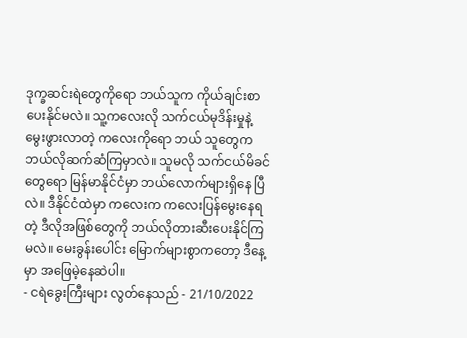ဒုက္ခဆင်းရဲတွေကိုရော ဘယ်သူက ကိုယ်ချင်းစာပေးနိုင်မလဲ။ သူ့ကလေးလို သက်ငယ်မုဒိန်းမှုနဲ့ မွေးဖွားလာတဲ့ ကလေးကိုရော ဘယ် သူတွေက ဘယ်လိုဆက်ဆံကြမှာလဲ။ သူမလို သက်ငယ်မိခင်တွေရော မြန်မာနိုင်ငံမှာ ဘယ်လောက်များရှိနေ ပြီလဲ။ ဒီနိုင်ငံထဲမှာ ကလေးက ကလေးပြန်မွေးနေရတဲ့ ဒီလိုအဖြစ်တွေကို ဘယ်လိုတားဆီးပေးနိုင်ကြမလဲ။ မေးခွန်းပေါင်း မြောက်များစွာကတော့ ဒီနေ့မှာ အဖြေမဲ့နေဆဲပါ။
- ငရဲခွေးကြီးများ လွတ်နေသည် - 21/10/2022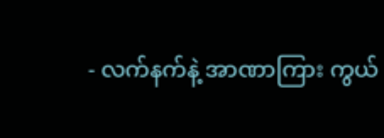- လက်နက်နဲ့ အာဏာကြား ကွယ်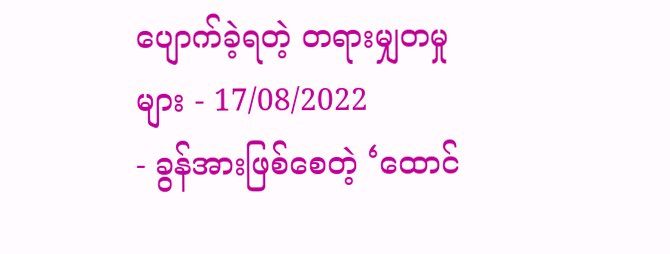ပျောက်ခဲ့ရတဲ့ တရားမျှတမှုများ - 17/08/2022
- ခွန်အားဖြစ်စေတဲ့ ‘ထောင်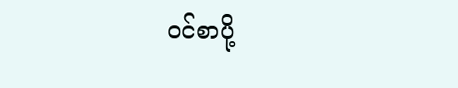ဝင်စာပို့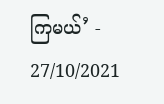ကြမယ်’ - 27/10/2021